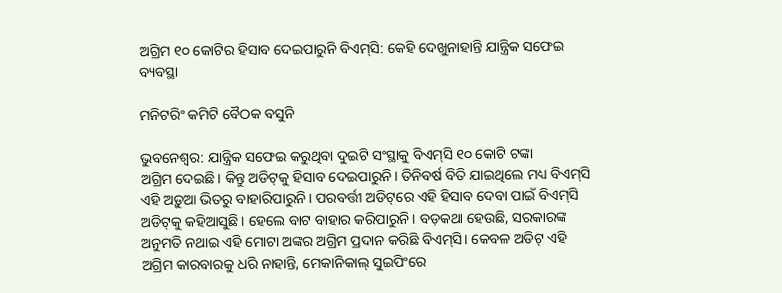ଅଗ୍ରିମ ୧୦ କୋଟିର ହିସାବ ଦେଇପାରୁନି ବିଏମ୍‌ସି: କେହି ଦେଖୁନାହାନ୍ତି ଯାନ୍ତ୍ରିକ ସଫେଇ ବ୍ୟବସ୍ଥା

ମନିଟରିଂ କମିଟି ବୈଠକ ବସୁନି

ଭୁବନେଶ୍ୱର: ଯାନ୍ତ୍ରିକ ସଫେଇ କରୁଥିବା ଦୁଇଟି ସଂସ୍ଥାକୁ ବିଏମ୍‌ସି ୧୦ କୋଟି ଟଙ୍କା ଅଗ୍ରିମ ‌ଦେଇଛି। କିନ୍ତୁ ଅଡିଟ୍‌କୁ ହିସାବ ଦେଇପାରୁନି। ତିନିବର୍ଷ ବିତି ଯାଇଥିଲେ ମଧ୍ୟ ବିଏମ୍‌ସି ଏହି ଅଡ଼ୁଆ ଭିତରୁ ବାହାରିପାରୁନି। ପରବର୍ତ୍ତୀ ଅଡିଟ୍‌ରେ ଏହି ହିସାବ ଦେବା ପାଇଁ ବିଏମ୍‌ସି ଅଡିଟ୍‌କୁ କହିଆସୁଛି। ହେଲେ ବାଟ ବାହାର କରିପାରୁନି। ବଡ଼କଥା ହେଉଛି, ସରକାରଙ୍କ ଅନୁମତି ନଥାଇ ଏହି ମୋଟା ଅଙ୍କର ଅଗ୍ରିମ ପ୍ରଦାନ କରିଛି ବିଏମ୍‌ସି। କେବଳ ଅଡିଟ୍‌ ଏହି ଅଗ୍ରିମ କାରବାରକୁ ଧରି ନାହାନ୍ତି, ମେକାନିକାଲ୍‌ ସୁଇପିଂରେ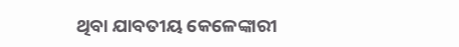ଥିବା ଯାବତୀୟ କେଳେଙ୍କାରୀ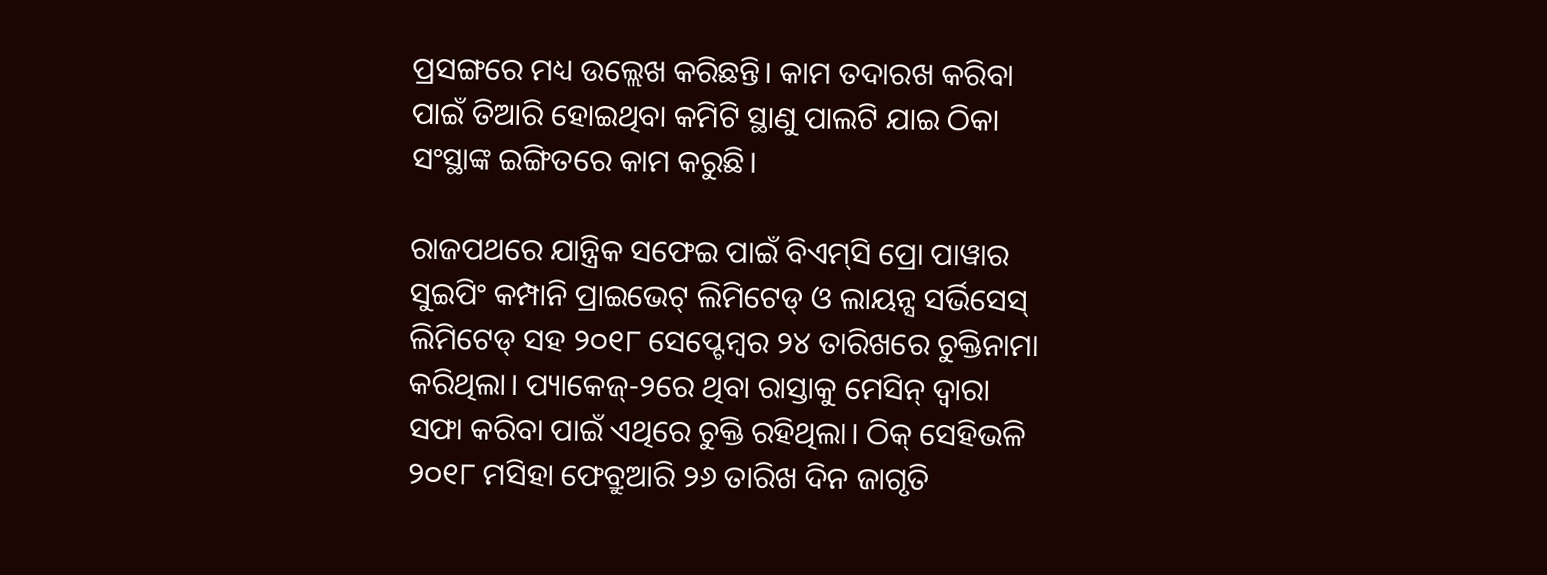ପ୍ରସଙ୍ଗରେ ମଧ୍ୟ ଉଲ୍ଲେଖ କରିଛନ୍ତି। କାମ ତଦାରଖ କରିବା ପାଇଁ ତିଆରି ହୋଇଥିବା କମିଟି ସ୍ଥାଣୁ ପାଲଟି ଯାଇ ଠିକା ସଂସ୍ଥାଙ୍କ ଇଙ୍ଗିତରେ କାମ କରୁଛି।

ରାଜପଥରେ ଯାନ୍ତ୍ରିକ ସଫେଇ ପାଇଁ ବିଏମ୍‌ସି ପ୍ରୋ ପାୱାର ସୁଇପିଂ କମ୍ପାନି ପ୍ରାଇଭେଟ୍‌ ଲିମିଟେଡ୍‌ ଓ ଲାୟନ୍ସ ସର୍ଭିସେସ୍‌ ଲିମିଟେଡ୍‌ ସହ ୨୦୧୮ ସେପ୍ଟେମ୍ବର ୨୪ ତାରିଖରେ ଚୁକ୍ତିନାମା କରିଥିଲା। ପ୍ୟାକେଜ୍‌-୨ରେ ଥିବା ରାସ୍ତାକୁ ମେସିନ୍‌ ଦ୍ବାରା ସଫା କରିବା ପାଇଁ ଏଥିରେ ଚୁକ୍ତି ରହିଥିଲା। ଠିକ୍‌ ସେହିଭଳି ୨୦୧୮ ମସିହା ଫେବ୍ରୁଆରି ୨୬ ତାରିଖ ଦିନ ଜାଗୃତି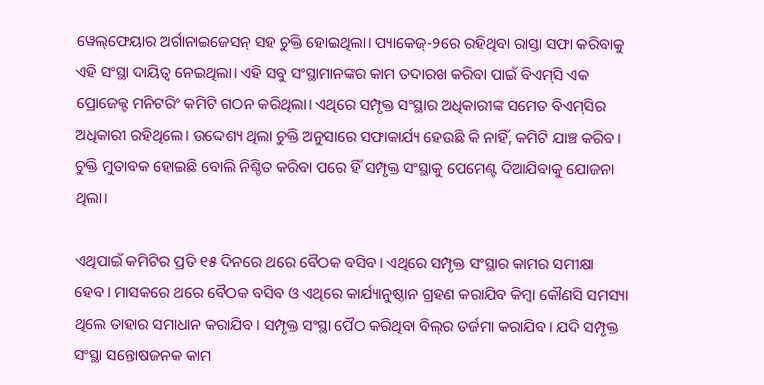ୱେଲ୍‌ଫେୟାର ଅର୍ଗାନାଇଜେସନ୍‌ ସହ ଚୁକ୍ତି ହୋଇଥିଲା। ପ୍ୟାକେଜ୍‌-୨ରେ ରହିଥିବା ରାସ୍ତା ସଫା କରିବାକୁ ଏହି ସଂସ୍ଥା ଦାୟିତ୍ବ ନେଇଥିଲା। ଏହି ସବୁ ସଂସ୍ଥାମାନଙ୍କର କାମ ତଦାରଖ କରିବା ପାଇଁ ବିଏମ୍‌ସି ଏକ ପ୍ରୋଜେକ୍ଟ ମନିଟରିଂ କମିଟି ଗଠନ କରିଥିଲା। ଏଥିରେ ସମ୍ପୃକ୍ତ ସଂସ୍ଥାର ଅଧିକାରୀଙ୍କ ସମେତ ବିଏମ୍‌ସିର ଅଧିକାରୀ ରହିଥିଲେ। ଉଦ୍ଦେଶ୍ୟ ଥିଲା ଚୁକ୍ତି ଅନୁସାରେ ସଫାକାର୍ଯ୍ୟ ହେଉଛି କି ନାହିଁ, କମିଟି ଯାଞ୍ଚ କରିବ। ଚୁକ୍ତି ମୁତାବକ ହୋଇଛି ବୋଲି ନିଶ୍ଚିତ କରିବା ପରେ ହିଁ ସମ୍ପୃକ୍ତ ସଂସ୍ଥାକୁ ପେମେଣ୍ଟ ଦିଆଯିବାକୁ ଯୋଜନା ଥିଲା।

ଏଥିପାଇଁ କମିଟିର ପ୍ରତି ୧୫ ଦିନରେ ଥରେ ବୈଠକ ବସିବ। ଏଥିରେ ସମ୍ପୃକ୍ତ ସଂସ୍ଥାର କାମର ସମୀକ୍ଷା ହେବ। ମାସକରେ ଥରେ ବୈଠକ ବସିବ ଓ ଏଥିରେ କାର୍ଯ୍ୟାନୁଷ୍ଠାନ ଗ୍ରହଣ କରାଯିବ କିମ୍ବା କୌଣସି ସମସ୍ୟା ଥିଲେ ତାହାର ସମାଧାନ କରାଯିବ। ସମ୍ପୃକ୍ତ ସଂସ୍ଥା ପୈଠ କରିଥିବା ବିଲ୍‌ର ତର୍ଜମା କରାଯିବ। ଯଦି ସମ୍ପୃକ୍ତ ସଂସ୍ଥା ସନ୍ତୋଷଜନକ କାମ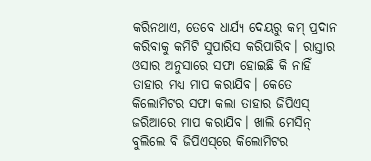କରିନଥାଏ, ତେବେ ଧାର୍ଯ୍ୟ ଦେୟରୁ କମ୍‌ ପ୍ରଦାନ କରିବାକୁ କମିଟି ସୁପାରିସ କରିପାରିବ। ରାସ୍ତାର ଓସାର ଅନୁସାରେ ସଫା ହୋଇଛି କି ନାହିଁ ତାହାର ମଧ୍ୟ ମାପ କରାଯିବ। କେତେ କିଲୋମିଟର ସଫା କଲା ତାହାର ଜିପିଏସ୍‌ ଜରିଆରେ ମାପ କରାଯିବ। ଖାଲି ମେସିନ୍‌ ବୁଲିଲେ ବି ଜିପିଏସ୍‌ରେ କିଲୋମିଟର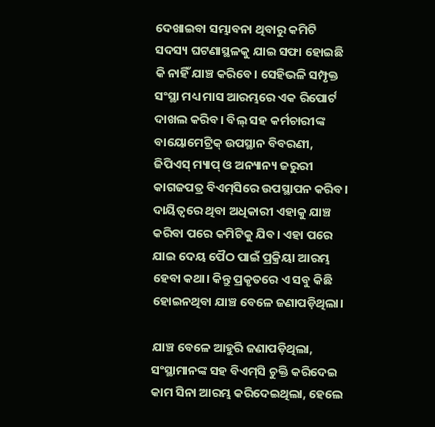ଦେଖାଇବା ସମ୍ଭାବନା ଥିବାରୁ କମିଟି ସଦସ୍ୟ ଘଟଣାସ୍ଥଳକୁ ଯାଇ ସଫା ହୋଇଛି କି ନାହିଁ ଯାଞ୍ଚ କରିବେ। ସେହିଭଳି ସମ୍ପୃକ୍ତ ସଂସ୍ଥା ମଧ୍ୟ ମାସ ଆରମ୍ଭରେ ଏକ ରିପୋର୍ଟ ଦାଖଲ କରିବ। ବିଲ୍‌ ସହ କର୍ମଚାରୀଙ୍କ ବାୟୋମେଟ୍ରିକ୍‌ ଉପସ୍ଥାନ ବିବରଣୀ, ଜିପିଏସ୍‌ ମ୍ୟାପ୍‌ ଓ ଅନ୍ୟାନ୍ୟ ଜରୁରୀ କାଗଜପତ୍ର ବିଏମ୍‌ସିରେ ଉପସ୍ଥାପନ କରିବ। ଦାୟିତ୍ବରେ ଥିବା ଅଧିକାରୀ ଏହାକୁ ଯାଞ୍ଚ କରିବା ପରେ କମିଟିକୁ ଯିବ। ଏହା ପରେ ଯାଇ ଦେୟ ପୈଠ ପାଇଁ ପ୍ରକ୍ରିୟା ଆରମ୍ଭ ହେବା କଥା। କିନ୍ତୁ ପ୍ରକୃତରେ ଏ ସବୁ କିଛି ହୋଇନଥିବା ଯାଞ୍ଚ ବେଳେ ଜଣାପଡ଼ିଥିଲା।

ଯାଞ୍ଚ ବେଳେ ଆହୁରି ଜଣାପଡ଼ିଥିଲା, ସଂସ୍ଥାମାନଙ୍କ ସହ ବିଏମ୍‌ସି ଚୁକ୍ତି କରିଦେଇ କାମ ସିନା ଆରମ୍ଭ କରିଦେଇଥିଲା, ହେଲେ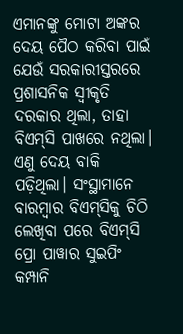ଏମାନଙ୍କୁ ମୋଟା ଅଙ୍କର ଦେୟ ପୈଠ କରିବା ପାଇଁ ଯେଉଁ ସରକାରୀସ୍ତରରେ ପ୍ରଶାସନିକ ସ୍ବୀକୃତି ଦରକାର ଥିଲା, ତାହ‌ା ବିଏମ୍‌ସି ପାଖରେ ନଥିଲା। ଏଣୁ ଦେୟ ବାକି ପଡ଼ିଥିଲା। ସଂସ୍ଥାମାନେ ବାରମ୍ବାର ବିଏମ୍‌ସିକୁ ଚିଠି ଲେଖିବା ପରେ ବିଏମ୍‌ସି ପ୍ରୋ ପାୱାର ସୁଇପିଂ କମ୍ପାନି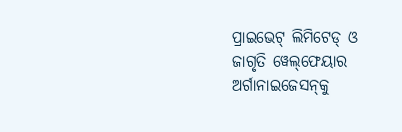ପ୍ରାଇଭେଟ୍‌ ଲିମିଟେଡ୍‌ ଓ ଜାଗୃତି ୱେଲ୍‌ଫେୟାର ଅର୍ଗାନାଇଜେସନ୍‌କୁ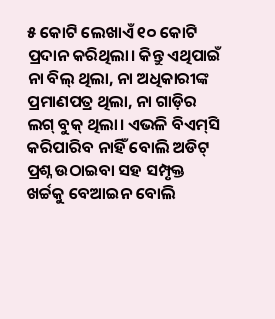୫ କୋଟି ଲେଖାଏଁ ୧୦ କୋଟି ପ୍ରଦାନ କରିଥିଲା। କିନ୍ତୁ ଏଥିପାଇଁ ନା ବିଲ୍‌ ଥିଲା, ନା ଅଧିକାରୀଙ୍କ ପ୍ରମାଣପତ୍ର ଥିଲା, ନା ଗାଡ଼ିର ଲଗ୍‌ ବୁକ୍‌ ଥିଲା। ଏଭଳି ବିଏମ୍‌ସି କରିପାରିବ ନାହିଁ ବୋଲି ଅଡିଟ୍‌ ପ୍ରଶ୍ନ ଉଠାଇବା ସହ ସମ୍ପୃକ୍ତ ଖର୍ଚ୍ଚକୁ ବେଆଇନ ବୋଲି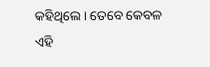କହିଥିଲେ। ତେ‌ବେ କେବଳ ଏହି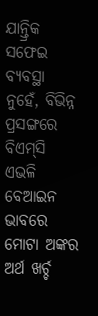ଯାନ୍ତ୍ରିକ ସଫେଇ ବ୍ୟବସ୍ଥା ନୁହେଁ, ବିଭିନ୍ନ ପ୍ରସଙ୍ଗରେ ବିଏମ୍‌ସି ଏଭଳି ବେଆଇନ ଭାବରେ ମୋଟା ଅଙ୍କର ଅର୍ଥ ଖର୍ଚ୍ଚ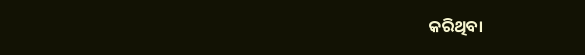କରିଥିବା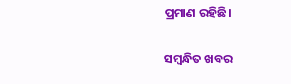ପ୍ରମାଣ ରହିଛି।

ସମ୍ବନ୍ଧିତ ଖବର